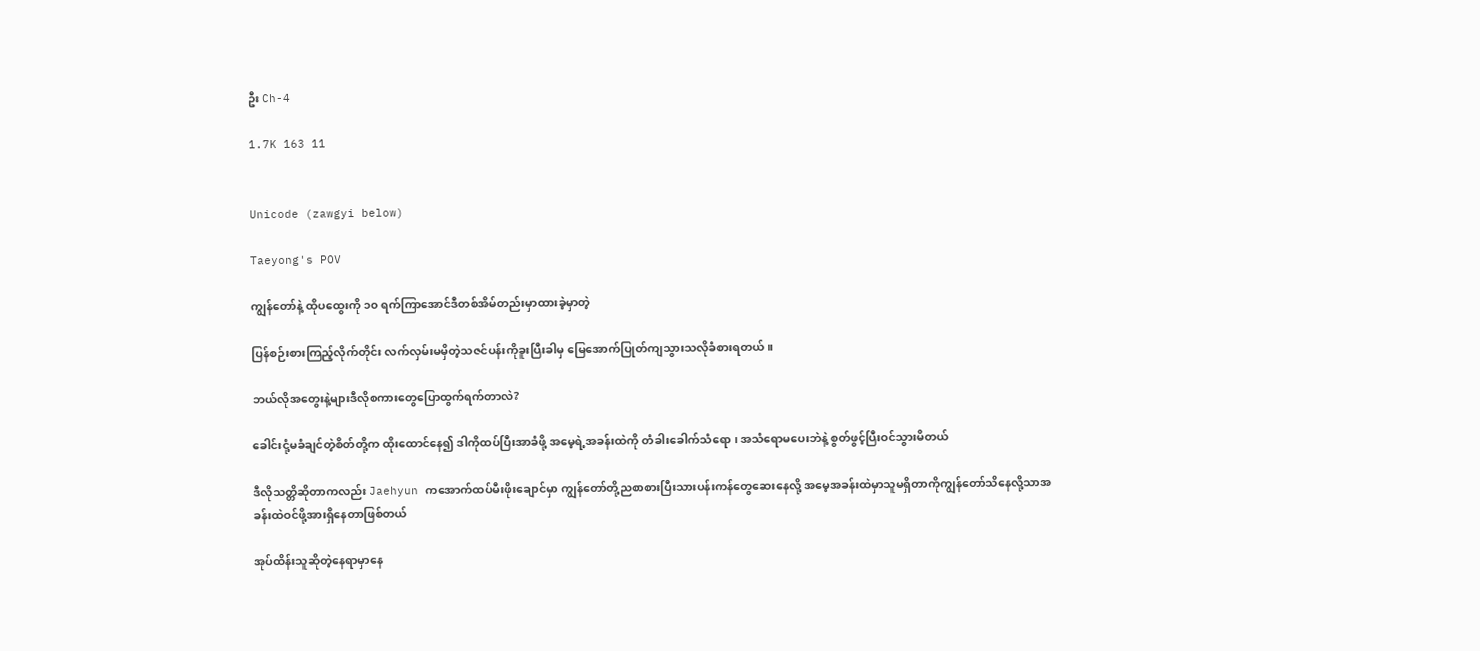ဦး Ch-4

1.7K 163 11


Unicode (zawgyi below)

Taeyong's POV

ကျွန်တော်နဲ့ ထိုပထွေးကို ၁၀ ရက်ကြာအောင်ဒီတစ်အိမ်တည်းမှာထားခဲ့မှာတဲ့

ပြန်စဉ်းစားကြည့်လိုက်တိုင်း လက်လှမ်းမမှိတဲ့သဇင်ပန်းကိုခူးပြီးခါမှ မြေအောက်ပြုတ်ကျသွားသလိုခံစားရတယ်။

ဘယ်လိုအတွေးနဲ့များဒီလိုစကားတွေပြောထွက်ရက်တာလဲ?

ခေါင်းငုံ့မခံချင်တဲ့စိတ်တို့က ထိုးထောင်နေ၍ ဒါကိုထပ်ပြီးအာခံဖို့ အမေ့ရဲ့အခန်းထဲကို တံခါးခေါက်သံရော ၊ အသံရောမပေးဘဲနဲ့ စွတ်ဖွင့်ပြီးဝင်သွားမိတယ်

ဒီလိုသတ္တိဆိုတာကလည်း Jaehyun ကအောက်ထပ်မီးဖိုးချောင်မှာ ကျွန်တော်တို့ညစာစားပြီးသားပန်းကန်တွေဆေးနေလို့ အမေ့အခန်းထဲမှာသူမရှိတာကိုကျွန်တော်သိနေလို့သာအခန်းထဲဝင်ဖို့အားရှိနေတာဖြစ်တယ်

အုပ်ထိန်းသူဆိုတဲ့နေရာမှာနေ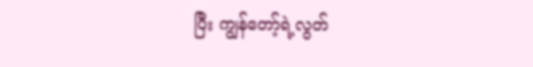ပြီး ကျွန်တော့်ရဲ့လွတ်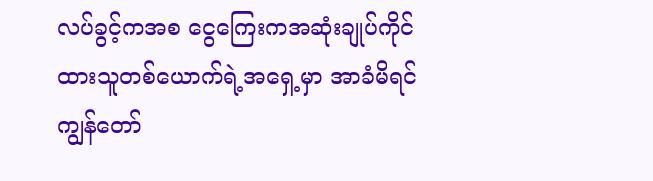လပ်ခွင့်ကအစ ငွေကြေးကအဆုံးချုပ်ကိုင်ထားသူတစ်ယောက်ရဲ့အရှေ့မှာ အာခံမိရင်ကျွန်တော်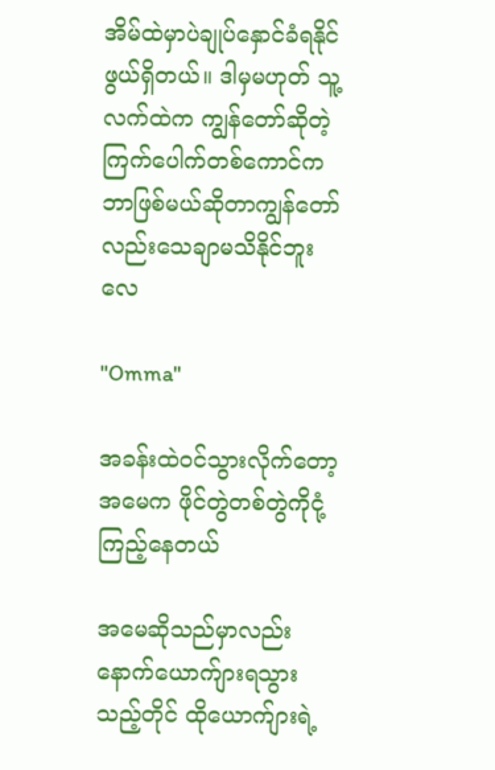အိမ်ထဲမှာပဲချုပ်နှောင်ခံရနိုင်ဖွယ်ရှိတယ်။ ဒါမှမဟုတ် သူ့လက်ထဲက ကျွန်တော်ဆိုတဲ့ကြက်ပေါက်တစ်ကောင်ကဘာဖြစ်မယ်ဆိုတာကျွန်တော်လည်းသေချာမသိနိုင်ဘူးလေ

"Omma"

အခန်းထဲဝင်သွားလိုက်တော့ အမေက ဖိုင်တွဲတစ်တွဲကိုငုံ့ကြည့်နေတယ်

အမေဆိုသည်မှာလည်း နောက်ယောက်ျားရသွားသည့်တိုင် ထိုယောက်ျားရဲ့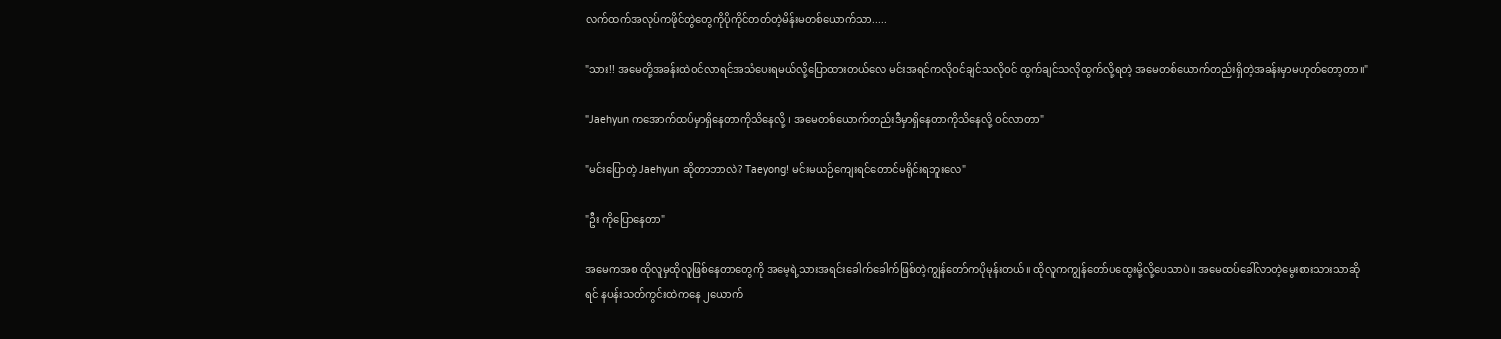လက်ထက်အလုပ်ကဖိုင်တွဲတွေကိုပိုကိုင်တတ်တဲ့မိန်းမတစ်ယောက်သာ.....

"သား!! အမေတို့အခန်းထဲဝင်လာရင်အသံပေးရမယ်လို့ပြောထားတယ်လေ မင်းအရင်ကလိုဝင်ချင်သလိုဝင် ထွက်ချင်သလိုထွက်လို့ရတဲ့ အမေတစ်ယောက်တည်းရှိတဲ့အခန်းမှာမဟုတ်တော့တာ။"

"Jaehyun ကအောက်ထပ်မှာရှိနေတာကိုသိနေလို့ ၊ အမေတစ်ယောက်တည်းဒီမှာရှိနေတာကိုသိနေလို့ ဝင်လာတာ"

"မင်းပြောတဲ့ Jaehyun ဆိုတာဘာလဲ? Taeyong! မင်းမယဉ်ကျေးရင်တောင်မရိုင်းရဘူးလေ"

"ဦး ကိုပြောနေတာ"

အမေကအစ ထိုလူမှထိုလူဖြစ်နေတာတွေကို အမေ့ရဲ့သားအရင်းခေါက်ခေါက်ဖြစ်တဲ့ကျွန်တော်ကပိုမုန်းတယ်။ ထိုလူကကျွန်တော်ပထွေးမို့လို့ပေသာပဲ။ အမေထပ်ခေါ်လာတဲ့မွေးစားသားသာဆိုရင် နပန်းသတ်ကွင်းထဲကနေ ၂ယောက်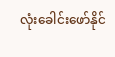လုံးခေါင်းဖော်နိုင်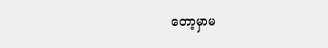တော့မှာမ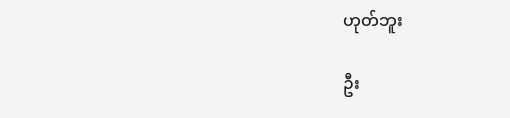ဟုတ်ဘူး

ဦး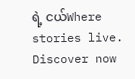ရဲ့ ငယ်Where stories live. Discover now